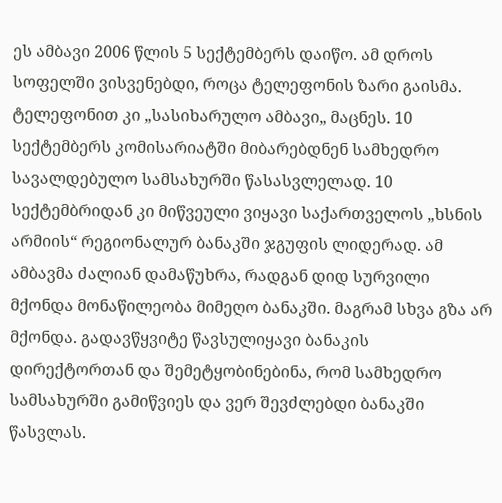ეს ამბავი 2006 წლის 5 სექტემბერს დაიწო. ამ დროს სოფელში ვისვენებდი, როცა ტელეფონის ზარი გაისმა. ტელეფონით კი „სასიხარულო ამბავი„ მაცნეს. 10 სექტემბერს კომისარიატში მიბარებდნენ სამხედრო სავალდებულო სამსახურში წასასვლელად. 10 სექტემბრიდან კი მიწვეული ვიყავი საქართველოს „ხსნის არმიის“ რეგიონალურ ბანაკში ჯგუფის ლიდერად. ამ ამბავმა ძალიან დამაწუხრა, რადგან დიდ სურვილი მქონდა მონაწილეობა მიმეღო ბანაკში. მაგრამ სხვა გზა არ მქონდა. გადავწყვიტე წავსულიყავი ბანაკის დირექტორთან და შემეტყობინებინა, რომ სამხედრო სამსახურში გამიწვიეს და ვერ შევძლებდი ბანაკში წასვლას.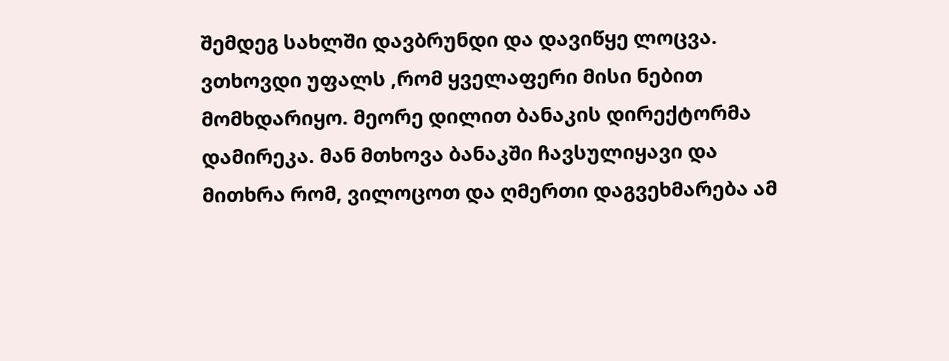შემდეგ სახლში დავბრუნდი და დავიწყე ლოცვა. ვთხოვდი უფალს ,რომ ყველაფერი მისი ნებით მომხდარიყო. მეორე დილით ბანაკის დირექტორმა დამირეკა. მან მთხოვა ბანაკში ჩავსულიყავი და მითხრა რომ, ვილოცოთ და ღმერთი დაგვეხმარება ამ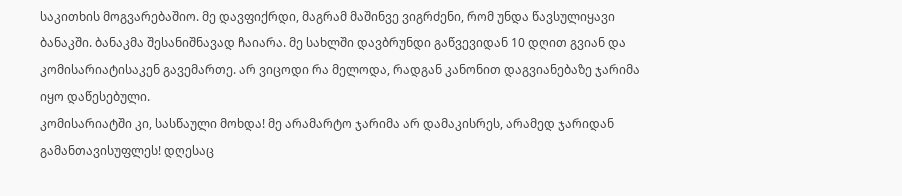საკითხის მოგვარებაშიო. მე დავფიქრდი, მაგრამ მაშინვე ვიგრძენი, რომ უნდა წავსულიყავი ბანაკში. ბანაკმა შესანიშნავად ჩაიარა. მე სახლში დავბრუნდი გაწვევიდან 10 დღით გვიან და კომისარიატისაკენ გავემართე. არ ვიცოდი რა მელოდა, რადგან კანონით დაგვიანებაზე ჯარიმა იყო დაწესებული.
კომისარიატში კი, სასწაული მოხდა! მე არამარტო ჯარიმა არ დამაკისრეს, არამედ ჯარიდან გამანთავისუფლეს! დღესაც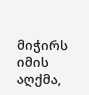მიჭირს იმის აღქმა,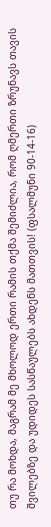თუ რა მოხდა, მაგრამ მე მხოლოდ ერთი რამის თქმა შემიძლია, რომ ღმერთი ზრუნავს თავის შვილებზე და უდიდეს სასწაულებს ახდენს მათთვის! (ფსალმუნი 90-14-16)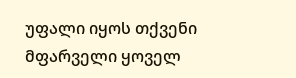უფალი იყოს თქვენი მფარველი ყოველ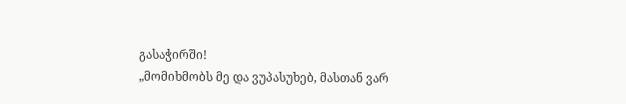გასაჭირში!
„მომიხმობს მე და ვუპასუხებ, მასთან ვარ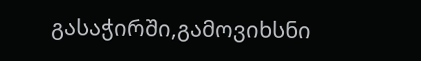გასაჭირში,გამოვიხსნი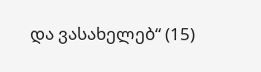და ვასახელებ“ (15)